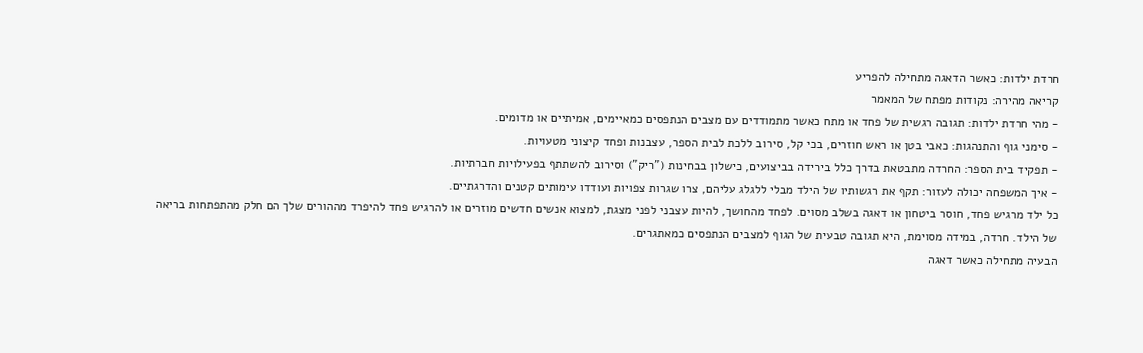חרדת ילדות: כאשר הדאגה מתחילה להפריע
קריאה מהירה: נקודות מפתח של המאמר
- מהי חרדת ילדות: תגובה רגשית של פחד או מתח כאשר מתמודדים עם מצבים הנתפסים כמאיימים, אמיתיים או מדומים.
- סימני גוף והתנהגות: כאבי בטן או ראש חוזרים, בכי קל, סירוב ללכת לבית הספר, עצבנות ופחד קיצוני מטעויות.
- תפקיד בית הספר: החרדה מתבטאת בדרך כלל בירידה בביצועים, כישלון בבחינות ("ריק") וסירוב להשתתף בפעילויות חברתיות.
- איך המשפחה יכולה לעזור: תקף את רגשותיו של הילד מבלי ללגלג עליהם, צרו שגרות צפויות ועודדו עימותים קטנים והדרגתיים.
כל ילד מרגיש פחד, חוסר ביטחון או דאגה בשלב מסוים. לפחד מהחושך, להיות עצבני לפני מצגת, למצוא אנשים חדשים מוזרים או להרגיש פחד להיפרד מההורים שלך הם חלק מהתפתחות בריאה של הילד. חרדה, במידה מסוימת, היא תגובה טבעית של הגוף למצבים הנתפסים כמאתגרים.
הבעיה מתחילה כאשר דאגה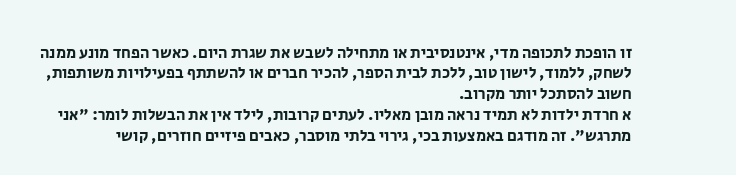זו הופכת לתכופה מדי, אינטנסיבית או מתחילה לשבש את שגרת היום. כאשר הפחד מונע ממנה לשחק, ללמוד, לישון טוב, ללכת לבית הספר, להכיר חברים או להשתתף בפעילויות משותפות, חשוב להסתכל יותר מקרוב.
א חרדת ילדות לא תמיד נראה מובן מאליו. לעתים קרובות, לילד אין את הבשלות לומר: "אני מתרגש". זה מודגם באמצעות בכי, גירוי בלתי מוסבר, כאבים פיזיים חוזרים, קושי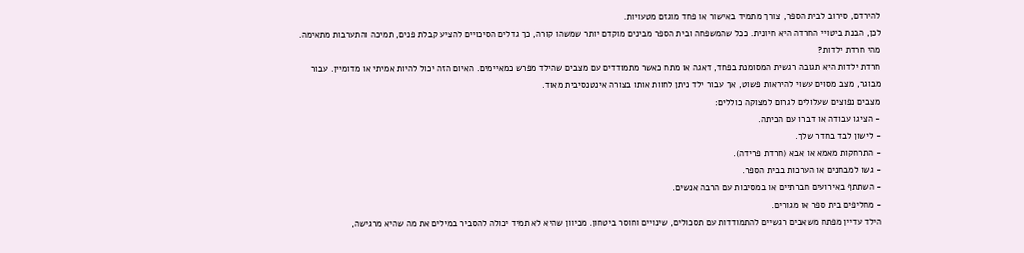להירדם, סירוב לבית הספר, צורך מתמיד באישור או פחד מוגזם מטעויות.
לכן, הבנת ביטויי החרדה היא חיונית. ככל שהמשפחה ובית הספר מבינים מוקדם יותר שמשהו קורה, כך גדלים הסיכויים להציע קבלת פנים, תמיכה והתערבות מתאימה.
מהי חרדת ילדות?
חרדת ילדות היא תגובה רגשית המסומנת בפחד, דאגה או מתח כאשר מתמודדים עם מצבים שהילד מפרש כמאיימים. האיום הזה יכול להיות אמיתי או מדומיין. עבור מבוגר, מצב מסוים עשוי להיראות פשוט, אך עבור ילד ניתן לחוות אותו בצורה אינטנסיבית מאוד.
מצבים נפוצים שעלולים לגרום למצוקה כוללים:
- הציגו עבודה או דברו עם הכיתה.
- לישון לבד בחדר שלך.
- התרחקות מאמא או אבא (חרדת פרידה).
- גשו למבחנים או הערכות בבית הספר.
- השתתף באירועים חברתיים או במסיבות עם הרבה אנשים.
- מחליפים בית ספר או מגורים.
הילד עדיין מפתח משאבים רגשיים להתמודדות עם תסכולים, שינויים וחוסר ביטחון. מכיוון שהיא לא תמיד יכולה להסביר במילים את מה שהיא מרגישה,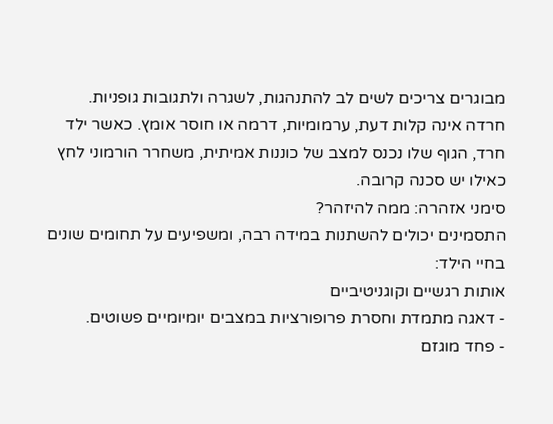מבוגרים צריכים לשים לב להתנהגות, לשגרה ולתגובות גופניות.
חרדה אינה קלות דעת, ערמומיות, דרמה או חוסר אומץ. כאשר ילד חרד, הגוף שלו נכנס למצב של כוננות אמיתית, משחרר הורמוני לחץ כאילו יש סכנה קרובה.
סימני אזהרה: ממה להיזהר?
התסמינים יכולים להשתנות במידה רבה, ומשפיעים על תחומים שונים בחיי הילד:
אותות רגשיים וקוגניטיביים
- דאגה מתמדת וחסרת פרופורציות במצבים יומיומיים פשוטים.
- פחד מוגזם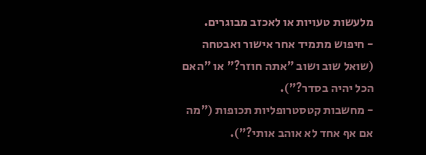מלעשות טעויות או לאכזב מבוגרים.
- חיפוש מתמיד אחר אישור ואבטחה (שואל שוב ושוב "אתה חוזר?" או "האם הכל יהיה בסדר?").
- מחשבות קטסטרופליות תכופות ("מה אם אף אחד לא אוהב אותי?").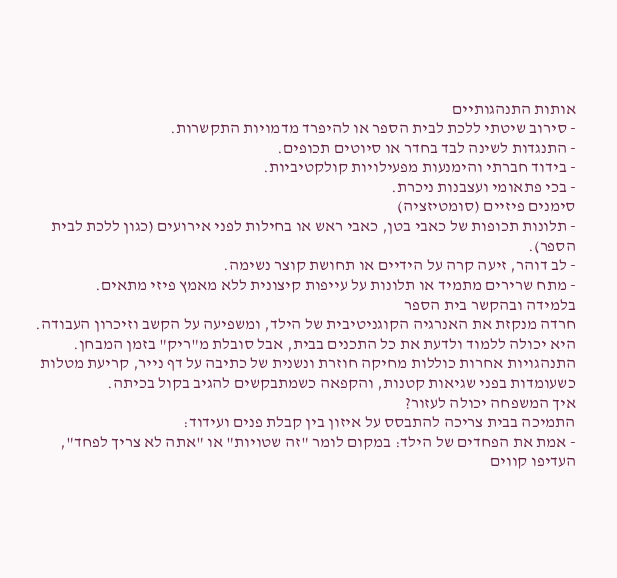אותות התנהגותיים
- סירוב שיטתי ללכת לבית הספר או להיפרד מדמויות התקשרות.
- התנגדות לשינה לבד בחדר או סיוטים תכופים.
- בידוד חברתי והימנעות מפעילויות קולקטיביות.
- בכי פתאומי ועצבנות ניכרת.
סימנים פיזיים (סומטיזציה)
- תלונות תכופות של כאבי בטן, כאבי ראש או בחילות לפני אירועים (כגון ללכת לבית הספר).
- לב דוהר, זיעה קרה על הידיים או תחושת קוצר נשימה.
- מתח שרירים מתמיד או תלונות על עייפות קיצונית ללא מאמץ פיזי מתאים.
בלמידה ובהקשר בית הספר
חרדה מנקזת את האנרגיה הקוגניטיבית של הילד, ומשפיעה על הקשב וזיכרון העבודה. היא יכולה ללמוד ולדעת את כל התכנים בבית, אבל סובלת מ"ריק" בזמן המבחן. התנהגויות אחרות כוללות מחיקה חוזרת ונשנית של כתיבה על דף נייר, קריעת מטלות כשעומדות בפני שגיאות קטנות, והקפאה כשמתבקשים להגיב בקול בכיתה.
איך המשפחה יכולה לעזור?
התמיכה בבית צריכה להתבסס על איזון בין קבלת פנים ועידוד:
- אמת את הפחדים של הילד: במקום לומר "זה שטויות" או "אתה לא צריך לפחד", העדיפו קווים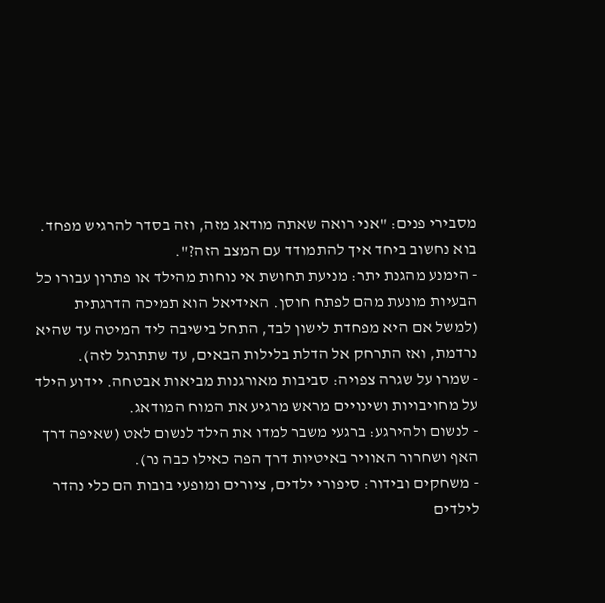מסבירי פנים: "אני רואה שאתה מודאג מזה, וזה בסדר להרגיש מפחד. בוא נחשוב ביחד איך להתמודד עם המצב הזה?".
- הימנע מהגנת יתר: מניעת תחושת אי נוחות מהילד או פתרון עבורו כל הבעיות מונעת מהם לפתח חוסן. האידיאל הוא תמיכה הדרגתית (למשל אם היא מפחדת לישון לבד, התחל בישיבה ליד המיטה עד שהיא נרדמת, ואז התרחק אל הדלת בלילות הבאים, עד שתתרגל לזה).
- שמרו על שגרה צפויה: סביבות מאורגנות מביאות אבטחה. יידוע הילד על מחויבויות ושינויים מראש מרגיע את המוח המודאג.
- לנשום ולהירגע: ברגעי משבר למדו את הילד לנשום לאט (שאיפה דרך האף ושחרור האוויר באיטיות דרך הפה כאילו כבה נר).
- משחקים ובידור: סיפורי ילדים, ציורים ומופעי בובות הם כלי נהדר לילדים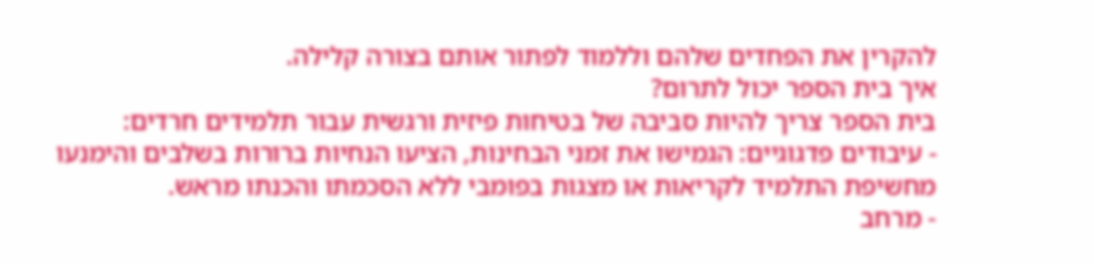להקרין את הפחדים שלהם וללמוד לפתור אותם בצורה קלילה.
איך בית הספר יכול לתרום?
בית הספר צריך להיות סביבה של בטיחות פיזית ורגשית עבור תלמידים חרדים:
- עיבודים פדגוגיים: הגמישו את זמני הבחינות, הציעו הנחיות ברורות בשלבים והימנעו מחשיפת התלמיד לקריאות או מצגות בפומבי ללא הסכמתו והכנתו מראש.
- מרחב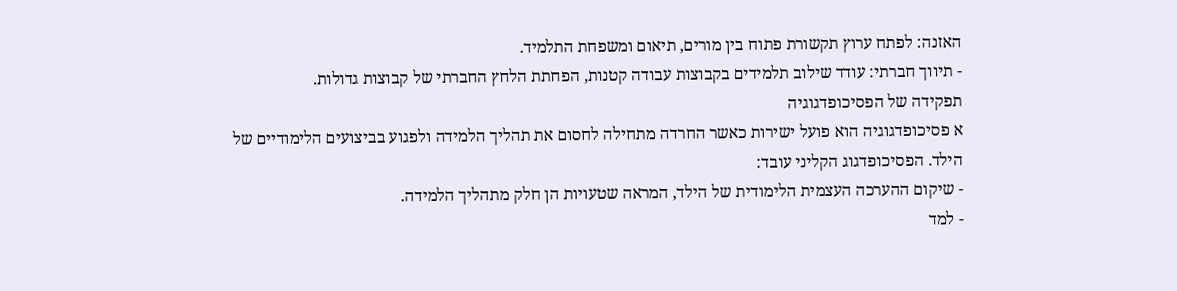האזנה: לפתח ערוץ תקשורת פתוח בין מורים, תיאום ומשפחת התלמיד.
- תיווך חברתי: עודד שילוב תלמידים בקבוצות עבודה קטנות, הפחתת הלחץ החברתי של קבוצות גדולות.
תפקידה של הפסיכופדגוגיה
א פסיכופדגוגיה הוא פועל ישירות כאשר החרדה מתחילה לחסום את תהליך הלמידה ולפגוע בביצועים הלימודיים של הילד. הפסיכופדגוג הקליני עובד:
- שיקום ההערכה העצמית הלימודית של הילד, המראה שטעויות הן חלק מתהליך הלמידה.
- למד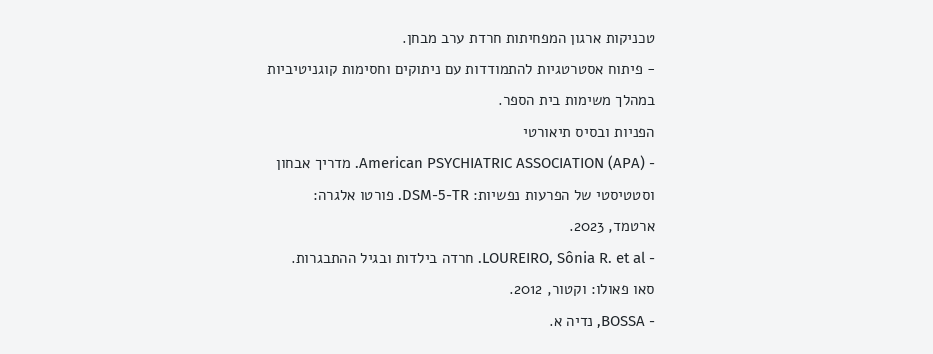טכניקות ארגון המפחיתות חרדת ערב מבחן.
- פיתוח אסטרטגיות להתמודדות עם ניתוקים וחסימות קוגניטיביות במהלך משימות בית הספר.
הפניות ובסיס תיאורטי
- American PSYCHIATRIC ASSOCIATION (APA). מדריך אבחון וסטטיסטי של הפרעות נפשיות: DSM-5-TR. פורטו אלגרה: ארטמד, 2023.
- LOUREIRO, Sônia R. et al. חרדה בילדות ובגיל ההתבגרות. סאו פאולו: וקטור, 2012.
- BOSSA, נדיה א.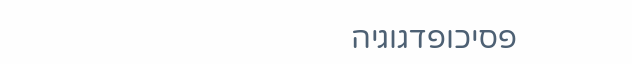פסיכופדגוגיה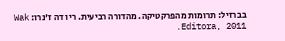בברזיל: תרומות מהפרקטיקה. מהדורה רביעית. ריו דה ז'נרו: Wak Editora, 2011.